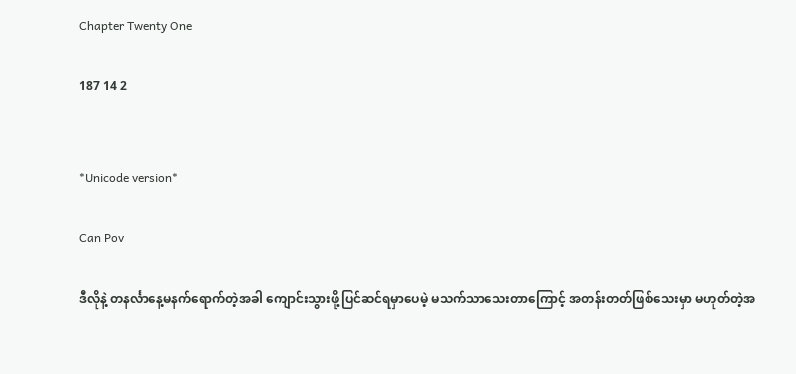Chapter Twenty One

187 14 2


*Unicode version*

Can Pov

ဒီလိုနဲ့ တနင်္လာနေ့မနက်ရောက်တဲ့အခါ ကျောင်းသွားဖို့ပြင်ဆင်ရမှာပေမဲ့ မသက်သာသေးတာကြောင့် အတန်းတတ်ဖြစ်သေးမှာ မဟုတ်တဲ့အ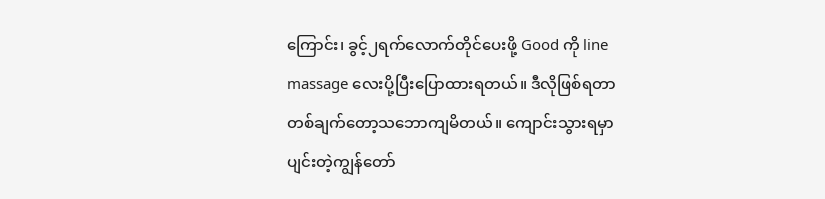ကြောင်း၊ ခွင့်၂ရက်လောက်တိုင်ပေးဖို့ Good ကို line massage လေးပို့ပြီးပြောထားရတယ်။ ဒီလိုဖြစ်ရတာ တစ်ချက်တော့သဘောကျမိတယ်။ ကျောင်းသွားရမှာပျင်းတဲ့ကျွန်တော်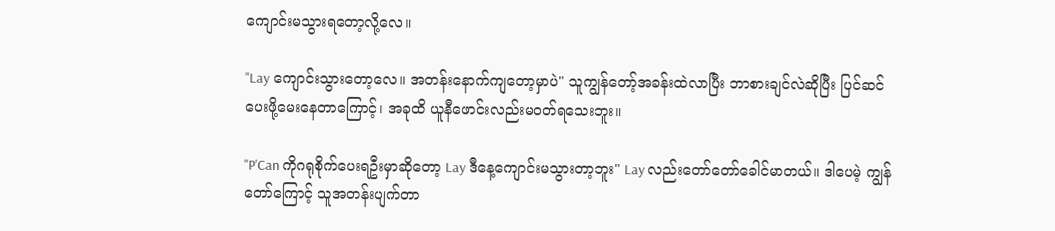ကျောင်းမသွားရတော့လို့လေ။

"Lay ကျောင်းသွားတော့လေ။ အတန်းနောက်ကျတော့မှာပဲ" သူကျွန်တော့်အခန်းထဲလာပြီး ဘာစားချင်လဲဆိုပြီး ပြင်ဆင်ပေးဖို့မေးနေတာကြောင့်၊ အခုထိ ယူနီဖောင်းလည်းမဝတ်ရသေးဘူး။

"P'Can ကိုဂရုစိုက်ပေးရဦးမှာဆိုတော့ Lay ဒီနေ့ကျောင်းမသွားတာ့ဘူး" Lay လည်းတော်တော်ခေါင်မာတယ်။ ဒါပေမဲ့ ကျွန်တော်ကြောင့် သူအတန်းပျက်တာ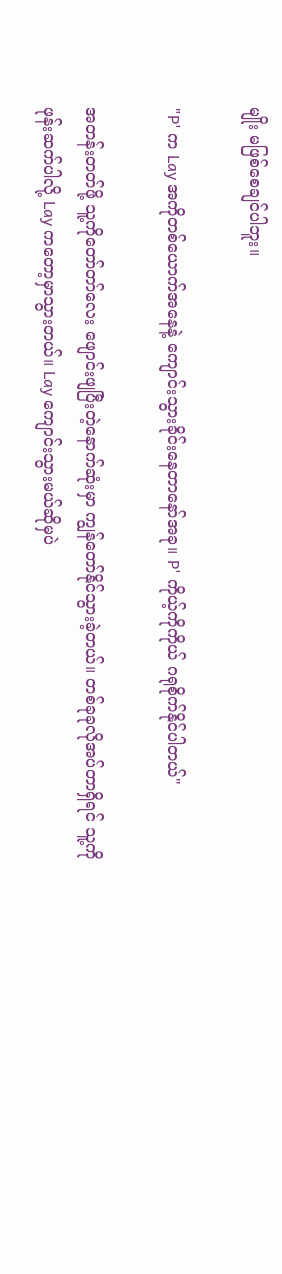မျိုး မဖြစ်စေချင်ပါဘူး။

"P' က Lay အကိုတစ်ယောက်အနေနဲ့ ကျောင်းသွားခိုင်းနေတာနော်အခု။ P' ကိုယ့်ကိုကိုယ် ဂရုစိုက်နိုင်ပါတယ်"

အတန်းတတ်ဖို့ သူ့ကိုတော်တာ်လေး ဖျောင်းဖျပြီးတဲ့နောက်ဆုံးမှာ ကျွန်တော်နိုင်သွားခဲ့တယ်။ တစ်ခုခုလိုအပ်တာရှိရင် သူ့ကိုဖုန်းဆက်ပါလို့ Lay ကတော့မှာသွားတယ်။ Lay ကျောင်းသွားမယ်ဆိုမှပဲ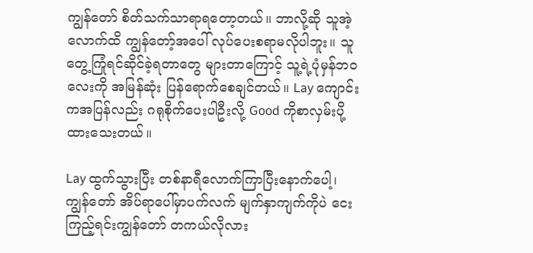ကျွန်တော် စိတ်သက်သာရာရတော့တယ်။ ဘာလို့ဆို သူအဲ့လောက်ထိ ကျွန်တော့်အပေါ် လုပ်ပေးစရာမလိုပါဘူး။ သူ တွေ့ကြုံရင်ဆိုင်ခဲ့ရတာတွေ များတာကြောင့် သူ့ရဲ့ပုံမှန်ဘဝလေးကို အမြန်ဆုံး ပြန်ရောက်စေချင်တယ်။ Lay ကျောင်းကအပြန်လည်း ဂရုစိုက်ပေးပါဦးလို့ Good ကိုစာလှမ်းပို့ထားသေးတယ်။

Lay ထွက်သွားပြီး တစ်နာရီလောက်ကြာပြီးနောက်ပေါ့၊ ကျွန်တော် အိပ်ရာပေါ်မှာပက်လက် မျက်နှာကျက်ကိုပဲ ငေးကြည့်ရင်းကျွန်တော် တကယ်လိုလား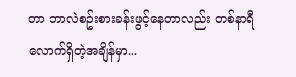တာ ဘာလဲစဥ်းစားခန်းဖွင့်နေတာလည်း တစ်နာရီလောက်ရှိတဲ့အချိန်မှာ...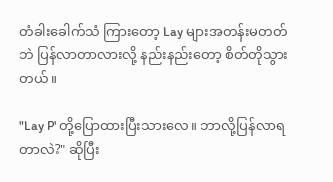တံခါးခေါက်သံ ကြားတော့ Lay များအတန်းမတတ်ဘဲ ပြန်လာတာလားလို့ နည်းနည်းတော့ စိတ်တိုသွားတယ်။

"Lay P' တို့ပြောထားပြီးသားလေ။ ဘာလို့ပြန်လာရတာလဲ?" ဆိုပြီး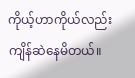ကိုယ့်ဟာကိုယ်လည်း ကျိန်ဆဲနေမိတယ်။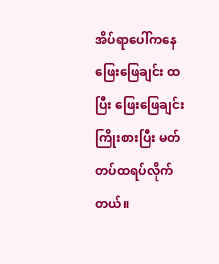အိပ်ရာပေါ်ကနေ ဖြေးဖြေချင်း ထပြီး ဖြေးဖြေချင်း ကြိုးစားပြီး မတ်တပ်ထရပ်လိုက်တယ်။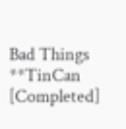Bad Things **TinCan [Completed]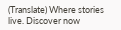(Translate) Where stories live. Discover now